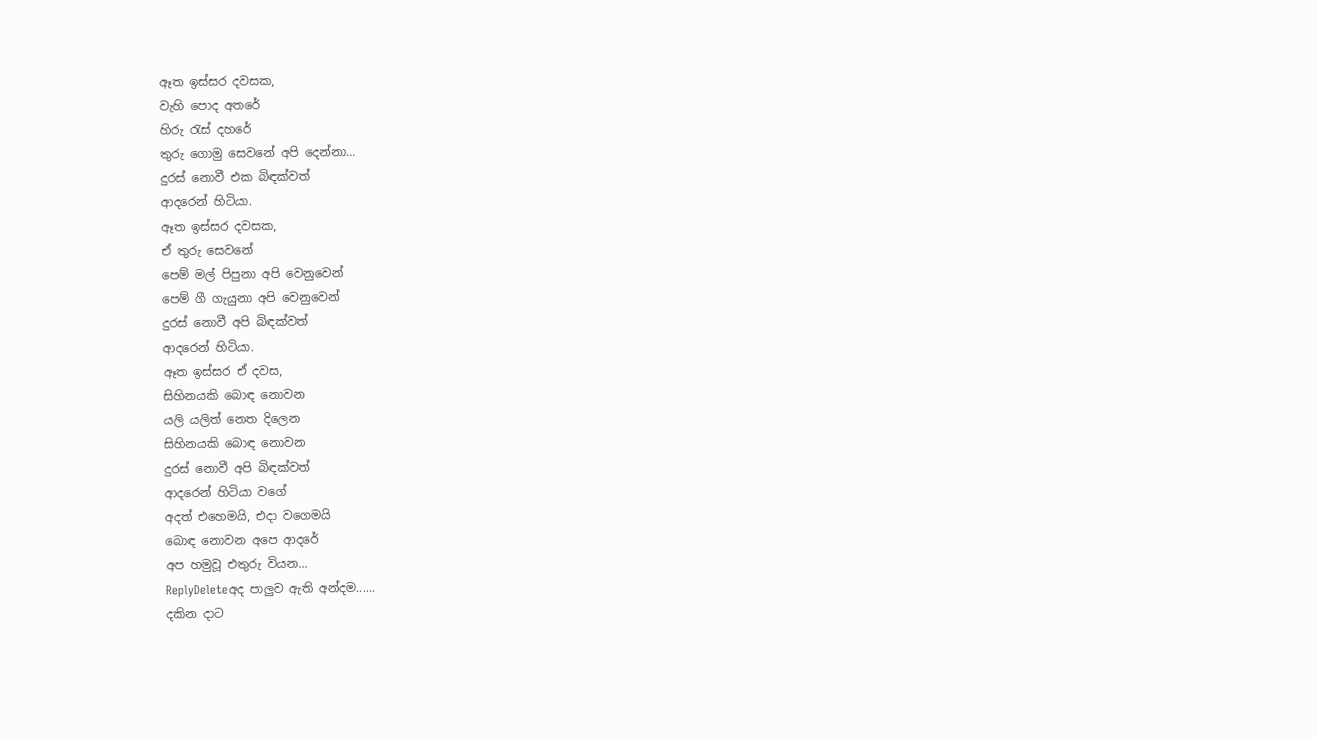ඈත ඉස්සර දවසක,
වැහි පොද අතරේ
හිරු රැස් දහරේ
තුරු ගොමු සෙවනේ අපි දෙන්නා...
දුරස් නොවී එක බිඳක්වත්
ආදරෙන් හිටියා.
ඈත ඉස්සර දවසක,
ඒ තුරු සෙවනේ
පෙම් මල් පිපුනා අපි වෙනුවෙන්
පෙම් ගී ගැයුනා අපි වෙනුවෙන්
දුරස් නොවී අපි බිඳක්වත්
ආදරෙන් හිටියා.
ඈත ඉස්සර ඒ දවස,
සිහිනයකි බොඳ නොවන
යලි යලිත් නෙත දිලෙන
සිහිනයකි බොඳ නොවන
දුරස් නොවී අපි බිඳක්වත්
ආදරෙන් හිටියා වගේ
අදත් එහෙමයි, එදා වගෙමයි
බොඳ නොවන අපෙ ආදරේ
අප හමුවූ එතුරු වියන...
ReplyDeleteඅද පාලුව ඇති අන්දම......
දකින දාට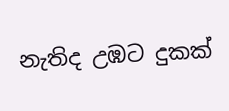නැතිද උඹට දුකක්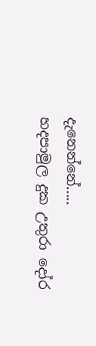දැනෙන්නේ.....
හදපාමුල දුක උතුරා දෝර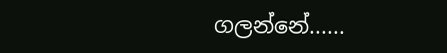ගලන්නේ......